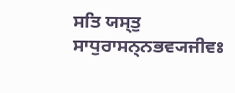ਸਤਿ ਯਸ੍ਤੁ ਸਾਧੁਰਾਸਨ੍ਨਭਵ੍ਯਜੀਵਃ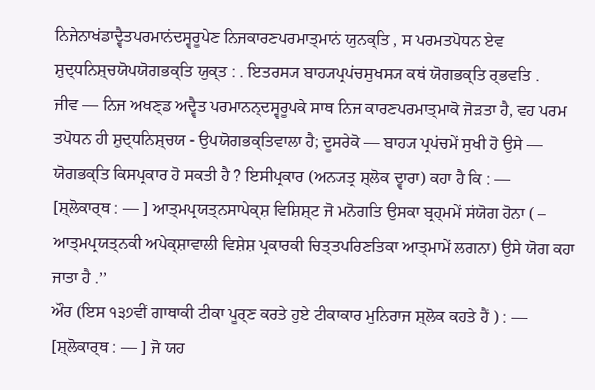ਨਿਜੇਨਾਖਂਡਾਦ੍ਵੈਤਪਰਮਾਨਂਦਸ੍ਵਰੂਪੇਣ ਨਿਜਕਾਰਣਪਰਮਾਤ੍ਮਾਨਂ ਯੁਨਕ੍ਤਿ , ਸ ਪਰਮਤਪੋਧਨ ਏਵ ਸ਼ੁਦ੍ਧਨਿਸ਼੍ਚਯੋਪਯੋਗਭਕ੍ਤਿ ਯੁਕ੍ਤ : . ਇਤਰਸ੍ਯ ਬਾਹ੍ਯਪ੍ਰਪਂਚਸੁਖਸ੍ਯ ਕਥਂ ਯੋਗਭਕ੍ਤਿ ਰ੍ਭਵਤਿ .
ਜੀਵ — ਨਿਜ ਅਖਣ੍ਡ ਅਦ੍ਵੈਤ ਪਰਮਾਨਨ੍ਦਸ੍ਵਰੂਪਕੇ ਸਾਥ ਨਿਜ ਕਾਰਣਪਰਮਾਤ੍ਮਾਕੋ ਜੋੜਤਾ ਹੈ, ਵਹ ਪਰਮ ਤਪੋਧਨ ਹੀ ਸ਼ੁਦ੍ਧਨਿਸ਼੍ਚਯ - ਉਪਯੋਗਭਕ੍ਤਿਵਾਲਾ ਹੈ; ਦੂਸਰੇਕੋ — ਬਾਹ੍ਯ ਪ੍ਰਪਂਚਮੇਂ ਸੁਖੀ ਹੋ ਉਸੇ — ਯੋਗਭਕ੍ਤਿ ਕਿਸਪ੍ਰਕਾਰ ਹੋ ਸਕਤੀ ਹੈ ? ਇਸੀਪ੍ਰਕਾਰ (ਅਨ੍ਯਤ੍ਰ ਸ਼੍ਲੋਕ ਦ੍ਵਾਰਾ) ਕਹਾ ਹੈ ਕਿ : —
[ਸ਼੍ਲੋਕਾਰ੍ਥ : — ] ਆਤ੍ਮਪ੍ਰਯਤ੍ਨਸਾਪੇਕ੍ਸ਼ ਵਿਸ਼ਿਸ਼੍ਟ ਜੋ ਮਨੋਗਤਿ ਉਸਕਾ ਬ੍ਰਹ੍ਮਮੇਂ ਸਂਯੋਗ ਹੋਨਾ ( – ਆਤ੍ਮਪ੍ਰਯਤ੍ਨਕੀ ਅਪੇਕ੍ਸ਼ਾਵਾਲੀ ਵਿਸ਼ੇਸ਼ ਪ੍ਰਕਾਰਕੀ ਚਿਤ੍ਤਪਰਿਣਤਿਕਾ ਆਤ੍ਮਾਮੇਂ ਲਗਨਾ) ਉਸੇ ਯੋਗ ਕਹਾ ਜਾਤਾ ਹੈ .’’
ਔਰ (ਇਸ ੧੩੭ਵੀਂ ਗਾਥਾਕੀ ਟੀਕਾ ਪੂਰ੍ਣ ਕਰਤੇ ਹੁਏ ਟੀਕਾਕਾਰ ਮੁਨਿਰਾਜ ਸ਼੍ਲੋਕ ਕਹਤੇ ਹੈਂ ) : —
[ਸ਼੍ਲੋਕਾਰ੍ਥ : — ] ਜੋ ਯਹ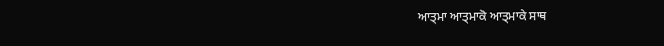ਆਤ੍ਮਾ ਆਤ੍ਮਾਕੋ ਆਤ੍ਮਾਕੇ ਸਾਥ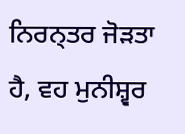ਨਿਰਨ੍ਤਰ ਜੋੜਤਾ ਹੈ, ਵਹ ਮੁਨੀਸ਼੍ਵਰ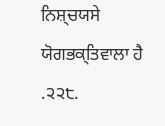ਨਿਸ਼੍ਚਯਸੇ ਯੋਗਭਕ੍ਤਿਵਾਲਾ ਹੈ .੨੨੮.